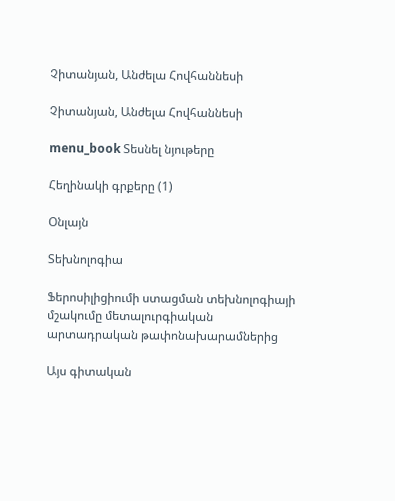Չիտանյան, Անժելա Հովհաննեսի

Չիտանյան, Անժելա Հովհաննեսի

menu_book Տեսնել նյութերը

Հեղինակի գրքերը (1)

Օնլայն

Տեխնոլոգիա

Ֆերոսիլիցիումի ստացման տեխնոլոգիայի մշակումը մետալուրգիական արտադրական թափոնախարամներից

Այս գիտական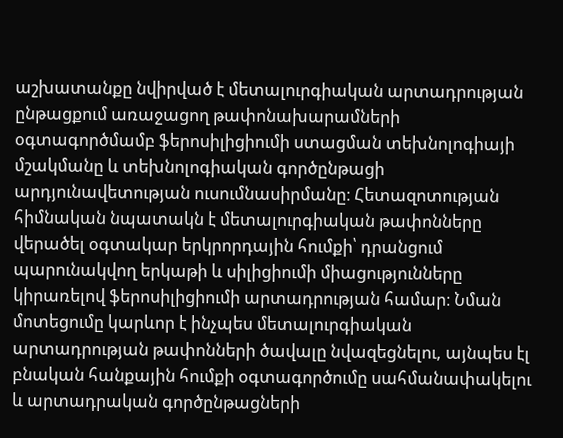աշխատանքը նվիրված է մետալուրգիական արտադրության ընթացքում առաջացող թափոնախարամների օգտագործմամբ ֆերոսիլիցիումի ստացման տեխնոլոգիայի մշակմանը և տեխնոլոգիական գործընթացի արդյունավետության ուսումնասիրմանը։ Հետազոտության հիմնական նպատակն է մետալուրգիական թափոնները վերածել օգտակար երկրորդային հումքի՝ դրանցում պարունակվող երկաթի և սիլիցիումի միացությունները կիրառելով ֆերոսիլիցիումի արտադրության համար։ Նման մոտեցումը կարևոր է ինչպես մետալուրգիական արտադրության թափոնների ծավալը նվազեցնելու, այնպես էլ բնական հանքային հումքի օգտագործումը սահմանափակելու և արտադրական գործընթացների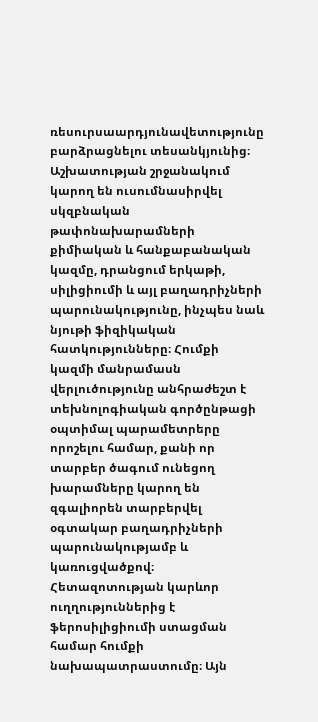ռեսուրսաարդյունավետությունը բարձրացնելու տեսանկյունից։ Աշխատության շրջանակում կարող են ուսումնասիրվել սկզբնական թափոնախարամների քիմիական և հանքաբանական կազմը, դրանցում երկաթի, սիլիցիումի և այլ բաղադրիչների պարունակությունը, ինչպես նաև նյութի ֆիզիկական հատկությունները։ Հումքի կազմի մանրամասն վերլուծությունը անհրաժեշտ է տեխնոլոգիական գործընթացի օպտիմալ պարամետրերը որոշելու համար, քանի որ տարբեր ծագում ունեցող խարամները կարող են զգալիորեն տարբերվել օգտակար բաղադրիչների պարունակությամբ և կառուցվածքով։ Հետազոտության կարևոր ուղղություններից է ֆերոսիլիցիումի ստացման համար հումքի նախապատրաստումը։ Այն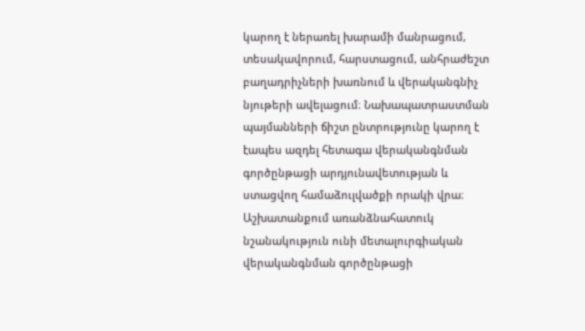կարող է ներառել խարամի մանրացում, տեսակավորում, հարստացում, անհրաժեշտ բաղադրիչների խառնում և վերականգնիչ նյութերի ավելացում։ Նախապատրաստման պայմանների ճիշտ ընտրությունը կարող է էապես ազդել հետագա վերականգնման գործընթացի արդյունավետության և ստացվող համաձուլվածքի որակի վրա։ Աշխատանքում առանձնահատուկ նշանակություն ունի մետալուրգիական վերականգնման գործընթացի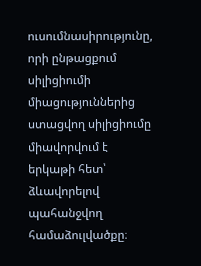ուսումնասիրությունը, որի ընթացքում սիլիցիումի միացություններից ստացվող սիլիցիումը միավորվում է երկաթի հետ՝ ձևավորելով պահանջվող համաձուլվածքը։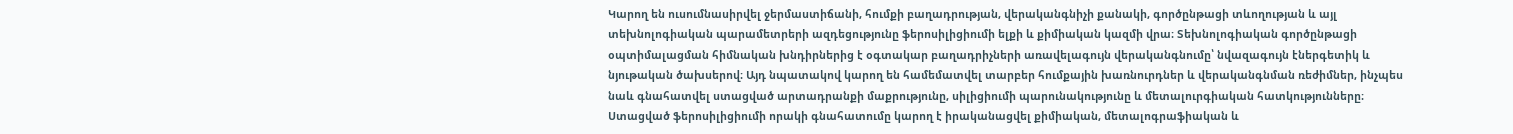Կարող են ուսումնասիրվել ջերմաստիճանի, հումքի բաղադրության, վերականգնիչի քանակի, գործընթացի տևողության և այլ տեխնոլոգիական պարամետրերի ազդեցությունը ֆերոսիլիցիումի ելքի և քիմիական կազմի վրա։ Տեխնոլոգիական գործընթացի օպտիմալացման հիմնական խնդիրներից է օգտակար բաղադրիչների առավելագույն վերականգնումը՝ նվազագույն էներգետիկ և նյութական ծախսերով։ Այդ նպատակով կարող են համեմատվել տարբեր հումքային խառնուրդներ և վերականգնման ռեժիմներ, ինչպես նաև գնահատվել ստացված արտադրանքի մաքրությունը, սիլիցիումի պարունակությունը և մետալուրգիական հատկությունները։ Ստացված ֆերոսիլիցիումի որակի գնահատումը կարող է իրականացվել քիմիական, մետալոգրաֆիական և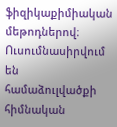ֆիզիկաքիմիական մեթոդներով։ Ուսումնասիրվում են համաձուլվածքի հիմնական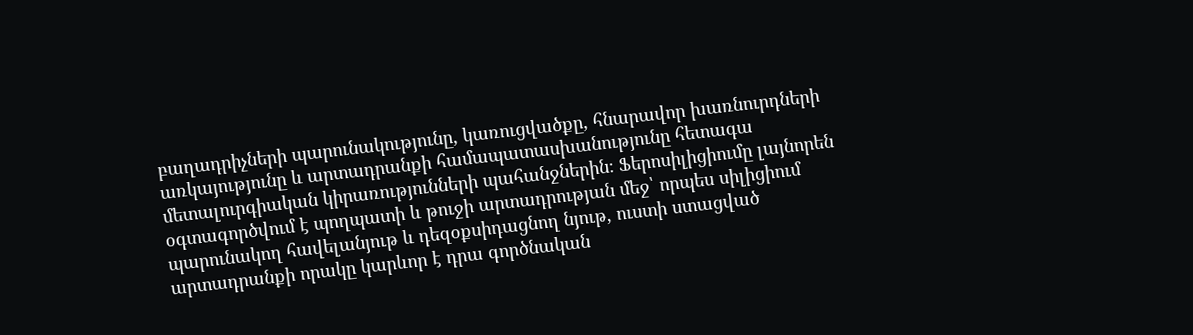բաղադրիչների պարունակությունը, կառուցվածքը, հնարավոր խառնուրդների առկայությունը և արտադրանքի համապատասխանությունը հետագա մետալուրգիական կիրառությունների պահանջներին։ Ֆերոսիլիցիումը լայնորեն օգտագործվում է պողպատի և թուջի արտադրության մեջ՝ որպես սիլիցիում պարունակող հավելանյութ և դեզօքսիդացնող նյութ, ուստի ստացված արտադրանքի որակը կարևոր է դրա գործնական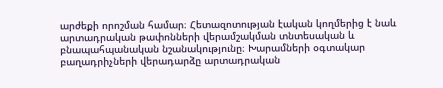արժեքի որոշման համար։ Հետազոտության էական կողմերից է նաև արտադրական թափոնների վերամշակման տնտեսական և բնապահպանական նշանակությունը։ Խարամների օգտակար բաղադրիչների վերադարձը արտադրական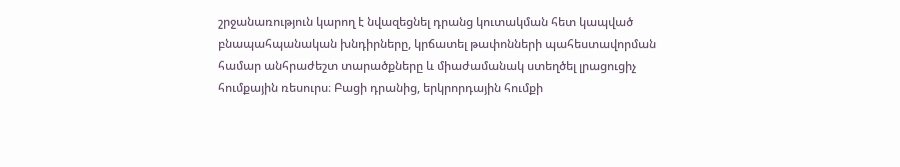շրջանառություն կարող է նվազեցնել դրանց կուտակման հետ կապված բնապահպանական խնդիրները, կրճատել թափոնների պահեստավորման համար անհրաժեշտ տարածքները և միաժամանակ ստեղծել լրացուցիչ հումքային ռեսուրս։ Բացի դրանից, երկրորդային հումքի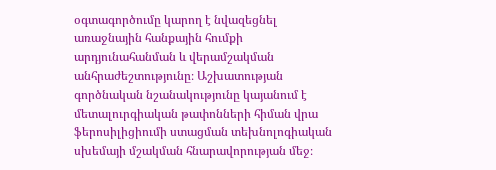օգտագործումը կարող է նվազեցնել առաջնային հանքային հումքի արդյունահանման և վերամշակման անհրաժեշտությունը։ Աշխատության գործնական նշանակությունը կայանում է մետալուրգիական թափոնների հիման վրա ֆերոսիլիցիումի ստացման տեխնոլոգիական սխեմայի մշակման հնարավորության մեջ։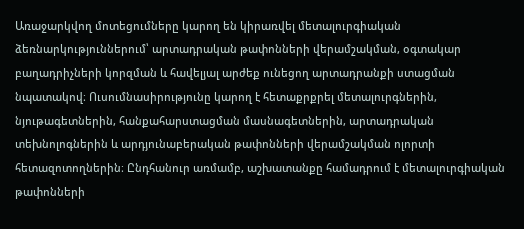Առաջարկվող մոտեցումները կարող են կիրառվել մետալուրգիական ձեռնարկություններում՝ արտադրական թափոնների վերամշակման, օգտակար բաղադրիչների կորզման և հավելյալ արժեք ունեցող արտադրանքի ստացման նպատակով։ Ուսումնասիրությունը կարող է հետաքրքրել մետալուրգներին, նյութագետներին, հանքահարստացման մասնագետներին, արտադրական տեխնոլոգներին և արդյունաբերական թափոնների վերամշակման ոլորտի հետազոտողներին։ Ընդհանուր առմամբ, աշխատանքը համադրում է մետալուրգիական թափոնների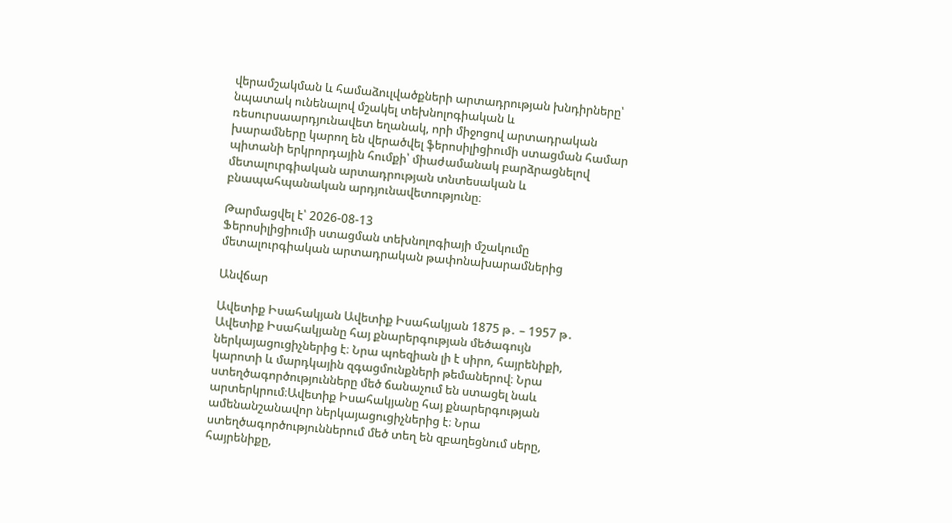վերամշակման և համաձուլվածքների արտադրության խնդիրները՝ նպատակ ունենալով մշակել տեխնոլոգիական և ռեսուրսաարդյունավետ եղանակ, որի միջոցով արտադրական խարամները կարող են վերածվել ֆերոսիլիցիումի ստացման համար պիտանի երկրորդային հումքի՝ միաժամանակ բարձրացնելով մետալուրգիական արտադրության տնտեսական և բնապահպանական արդյունավետությունը։

Թարմացվել է՝ 2026-08-13
Ֆերոսիլիցիումի ստացման տեխնոլոգիայի մշակումը մետալուրգիական արտադրական թափոնախարամներից

Անվճար

Ավետիք Իսահակյան Ավետիք Իսահակյան 1875 թ․ – 1957 թ․ Ավետիք Իսահակյանը հայ քնարերգության մեծագույն ներկայացուցիչներից է։ Նրա պոեզիան լի է սիրո, հայրենիքի, կարոտի և մարդկային զգացմունքների թեմաներով։ Նրա ստեղծագործությունները մեծ ճանաչում են ստացել նաև արտերկրում։Ավետիք Իսահակյանը հայ քնարերգության ամենանշանավոր ներկայացուցիչներից է։ Նրա ստեղծագործություններում մեծ տեղ են զբաղեցնում սերը, հայրենիքը,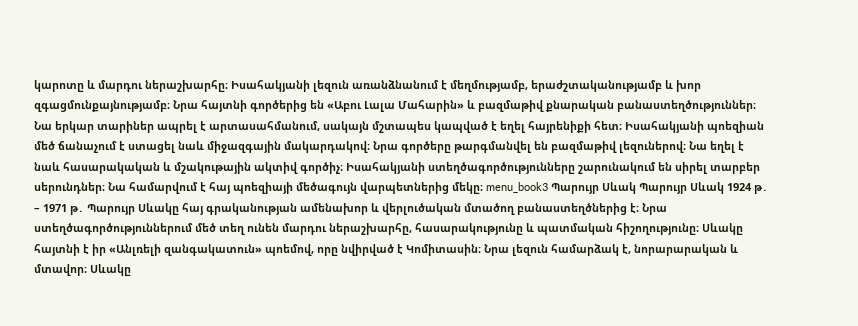կարոտը և մարդու ներաշխարհը։ Իսահակյանի լեզուն առանձնանում է մեղմությամբ, երաժշտականությամբ և խոր զգացմունքայնությամբ։ Նրա հայտնի գործերից են «Աբու Լալա Մահարին» և բազմաթիվ քնարական բանաստեղծություններ։ Նա երկար տարիներ ապրել է արտասահմանում, սակայն մշտապես կապված է եղել հայրենիքի հետ։ Իսահակյանի պոեզիան մեծ ճանաչում է ստացել նաև միջազգային մակարդակով։ Նրա գործերը թարգմանվել են բազմաթիվ լեզուներով։ Նա եղել է նաև հասարակական և մշակութային ակտիվ գործիչ։ Իսահակյանի ստեղծագործությունները շարունակում են սիրել տարբեր սերունդներ։ Նա համարվում է հայ պոեզիայի մեծագույն վարպետներից մեկը։ menu_book3 Պարույր Սևակ Պարույր Սևակ 1924 թ․ – 1971 թ․ Պարույր Սևակը հայ գրականության ամենախոր և վերլուծական մտածող բանաստեղծներից է։ Նրա ստեղծագործություններում մեծ տեղ ունեն մարդու ներաշխարհը, հասարակությունը և պատմական հիշողությունը։ Սևակը հայտնի է իր «Անլռելի զանգակատուն» պոեմով, որը նվիրված է Կոմիտասին։ Նրա լեզուն համարձակ է, նորարարական և մտավոր։ Սևակը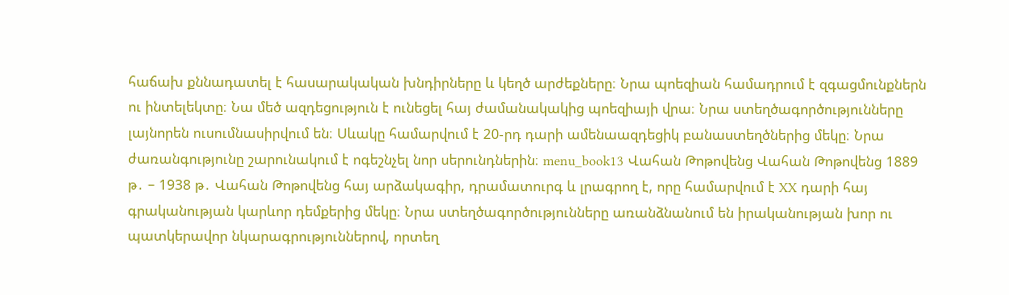հաճախ քննադատել է հասարակական խնդիրները և կեղծ արժեքները։ Նրա պոեզիան համադրում է զգացմունքներն ու ինտելեկտը։ Նա մեծ ազդեցություն է ունեցել հայ ժամանակակից պոեզիայի վրա։ Նրա ստեղծագործությունները լայնորեն ուսումնասիրվում են։ Սևակը համարվում է 20-րդ դարի ամենաազդեցիկ բանաստեղծներից մեկը։ Նրա ժառանգությունը շարունակում է ոգեշնչել նոր սերունդներին։ menu_book13 Վահան Թոթովենց Վահան Թոթովենց 1889 թ․ – 1938 թ․ Վահան Թոթովենց հայ արձակագիր, դրամատուրգ և լրագրող է, որը համարվում է XX դարի հայ գրականության կարևոր դեմքերից մեկը։ Նրա ստեղծագործությունները առանձնանում են իրականության խոր ու պատկերավոր նկարագրություններով, որտեղ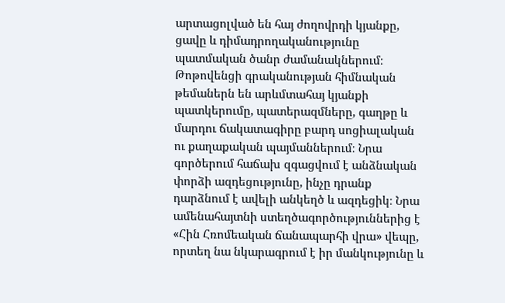արտացոլված են հայ ժողովրդի կյանքը, ցավը և դիմադրողականությունը պատմական ծանր ժամանակներում։ Թոթովենցի գրականության հիմնական թեմաներն են արևմտահայ կյանքի պատկերումը, պատերազմները, գաղթը և մարդու ճակատագիրը բարդ սոցիալական ու քաղաքական պայմաններում։ Նրա գործերում հաճախ զգացվում է անձնական փորձի ազդեցությունը, ինչը դրանք դարձնում է ավելի անկեղծ և ազդեցիկ։ Նրա ամենահայտնի ստեղծագործություններից է «Հին Հռոմեական ճանապարհի վրա» վեպը, որտեղ նա նկարագրում է իր մանկությունը և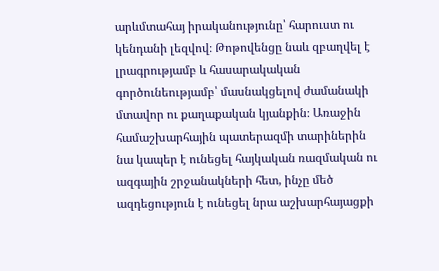արևմտահայ իրականությունը՝ հարուստ ու կենդանի լեզվով։ Թոթովենցը նաև զբաղվել է լրագրությամբ և հասարակական գործունեությամբ՝ մասնակցելով ժամանակի մտավոր ու քաղաքական կյանքին։ Առաջին համաշխարհային պատերազմի տարիներին նա կապեր է ունեցել հայկական ռազմական ու ազգային շրջանակների հետ, ինչը մեծ ազդեցություն է ունեցել նրա աշխարհայացքի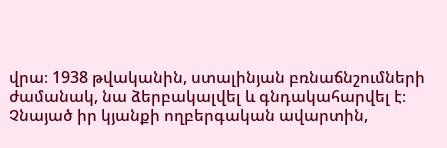վրա։ 1938 թվականին, ստալինյան բռնաճնշումների ժամանակ, նա ձերբակալվել և գնդակահարվել է։ Չնայած իր կյանքի ողբերգական ավարտին,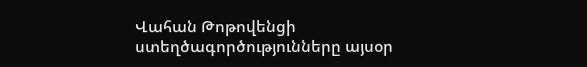Վահան Թոթովենցի ստեղծագործությունները այսօր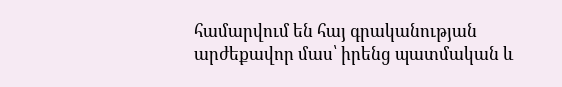համարվում են հայ գրականության արժեքավոր մաս՝ իրենց պատմական և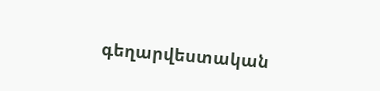գեղարվեստական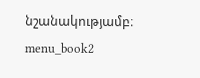նշանակությամբ։ menu_book2